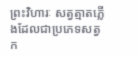ព្រះវិហារៈ សត្វត្មាតភ្លើងដែលជាប្រភេទសត្វក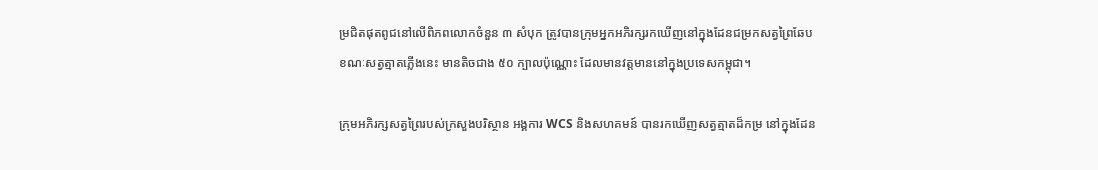ម្រជិតផុតពូជនៅលើពិភពលោកចំនួន ៣ សំបុក ត្រូវបានក្រុមអ្នកអភិរក្សរកឃើញនៅក្នុងដែនជម្រកសត្វព្រៃឆែប ខណៈសត្វត្មាតភ្លើងនេះ មានតិចជាង ៥០ ក្បាលប៉ុណ្ណោះ ដែលមានវត្តមាននៅក្នុងប្រទេសកម្ពុជា។

ក្រុមអភិរក្សសត្វព្រៃរបស់ក្រសួងបរិស្ថាន អង្គការ WCS និងសហគមន៍ បានរកឃើញសត្វត្មាតដ៏កម្រ នៅក្នុងដែន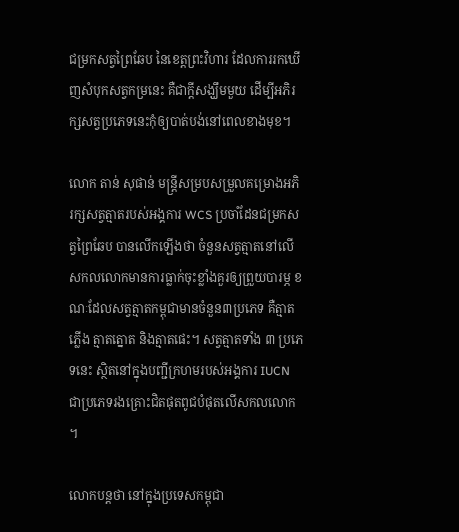ជម្រកសត្វព្រៃឆែប នៃខេត្តព្រះវិហារ ដែលការរកឃើញសំបុកសត្វកម្រនេះ គឺជាក្តីសង្ឃឹមមួយ ដើម្បីអភិរក្សសត្វប្រភេទនេះកុំឲ្យបាត់បង់នៅពេលខាងមុខ។

លោក តាន់ សុផាន់ មន្ត្រីសម្របសម្រួលគម្រោងអភិរក្សសត្វត្មាតរបស់អង្គការ WCS ប្រចាំដែនជម្រកសត្វព្រៃឆែប បានលើកឡើងថា ចំនួនសត្វត្មាតនៅលើសកលលោកមានការធ្លាក់ចុះខ្លាំងគួរឲ្យព្រួយបារម្ភ ខណៈដែលសត្វត្មាតកម្ពុជាមានចំនួន៣ប្រភេទ គឺត្មាតភ្លើង ត្មាតត្នោត និងត្មាតផេះ។ សត្វត្មាតទាំង ៣ ប្រភេទនេះ ស្ថិតនៅក្នុងបញ្ជីក្រហមរបស់អង្គការ IUCN ជាប្រភេទរងគ្រោះជិតផុតពូជបំផុតលើសកលលោក។

លោកបន្តថា នៅក្នុងប្រទេសកម្ពុជា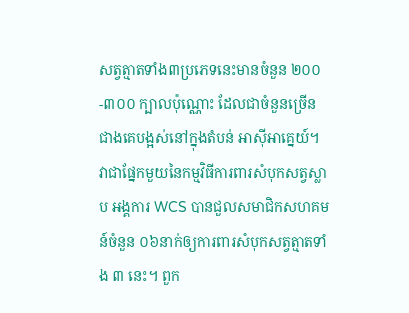សត្វត្មាតទាំង៣ប្រភេទនេះមានចំនួន ២០០-៣០០ ក្បាលប៉ុណ្ណោះ ដែលជាចំនួនច្រើនជាងគេបង្អស់នៅក្នុងតំបន់ អាស៊ីអាគ្នេយ៍។ វាជាផ្នែកមួយនៃកម្មវិធីការពារសំបុកសត្វស្លាប អង្គការ WCS បានជួលសមាជិកសហគមន៍ចំនួន ០៦នាក់ឲ្យការពារសំបុកសត្វត្មាតទាំង ៣ នេះ។ ពួក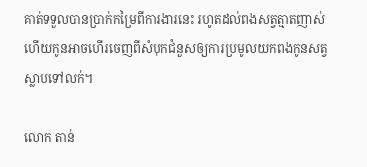គាត់ទទួលបានប្រាក់កម្រៃពីការងារនេះ រហូតដល់ពងសត្វត្មាតញាស់ ហើយកូនអាចហើរចេញពីសំបុកជំនួសឲ្យការប្រមូលយកពងកូនសត្វស្លាបទៅលក់។

លោក តាន់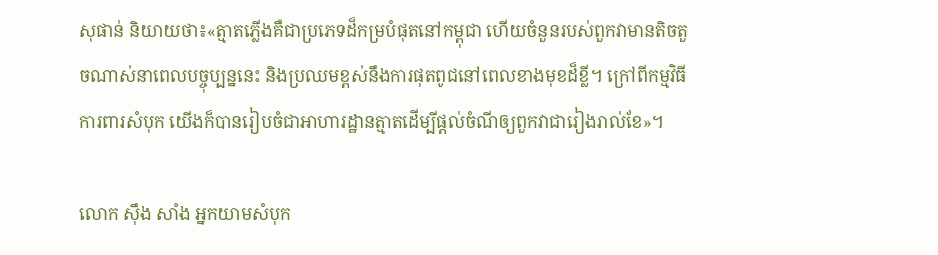សុផាន់ និយាយថា៖«ត្មាតភ្លើងគឺជាប្រភេទដ៏កម្របំផុតនៅកម្ពុជា ហើយចំនួនរបស់ពួកវាមានតិចតួចណាស់នាពេលបច្ចុប្បន្ននេះ និងប្រឈមខ្ពស់នឹងការផុតពូជនៅពេលខាងមុខដ៏ខ្លី។ ក្រៅពីកម្មវិធីការពារសំបុក យើងក៏បានរៀបចំជាអាហារដ្ឋានត្មាតដើម្បីផ្តល់ចំណីឲ្យពួកវាជារៀងរាល់ខែ»។

លោក ស៊ឹង សាំង អ្នកយាមសំបុក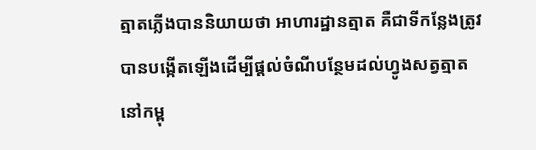ត្មាតភ្លើងបាននិយាយថា អាហារដ្ឋានត្មាត គឺជាទីកន្លែងត្រូវបានបង្កើតឡើងដើម្បីផ្តល់ចំណីបន្ថែមដល់ហ្វូងសត្វត្មាតនៅកម្ពុ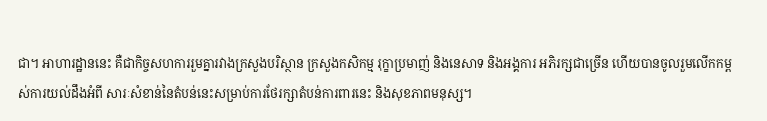ជា។ អាហារដ្ឋាននេះ គឺជាកិច្ចសហការរួមគ្នារវាងក្រសួងបរិស្ថាន ក្រសួងកសិកម្ម រុក្ខាប្រមាញ់ និងនេសាទ និងអង្គការ អភិរក្សជាច្រើន ហើយបានចូលរួមលើកកម្ពស់ការយល់ដឹងអំពី សារៈសំខាន់នៃតំបន់នេះសម្រាប់ការថែរក្សាតំបន់ការពារនេះ និងសុខភាពមនុស្ស។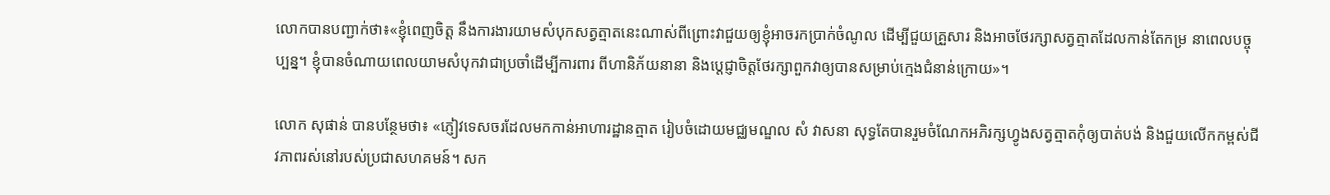លោកបានបញ្ជាក់ថា៖«ខ្ញុំពេញចិត្ត នឹងការងារយាមសំបុកសត្វត្មាតនេះណាស់ពីព្រោះវាជួយឲ្យខ្ញុំអាចរកប្រាក់ចំណូល ដើម្បីជួយគ្រួសារ និងអាចថែរក្សាសត្វត្មាតដែលកាន់តែកម្រ នាពេលបច្ចុប្បន្ន។ ខ្ញុំបានចំណាយពេលយាមសំបុកវាជាប្រចាំដើម្បីការពារ ពីហានិភ័យនានា និងប្តេជ្ញាចិត្តថែរក្សាពួកវាឲ្យបានសម្រាប់ក្មេងជំនាន់ក្រោយ»។

លោក សុផាន់ បានបន្ថែមថា៖ «ភ្ញៀវទេសចរដែលមកកាន់អាហារដ្ឋានត្មាត រៀបចំដោយមជ្ឈមណ្ឌល សំ វាសនា សុទ្ធតែបានរួមចំណែកអភិរក្សហ្វូងសត្វត្មាតកុំឲ្យបាត់បង់ និងជួយលើកកម្ពស់ជីវភាពរស់នៅរបស់ប្រជាសហគមន៍។ សក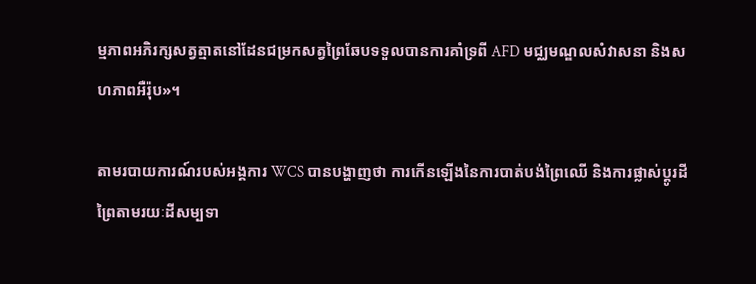ម្មភាពអភិរក្សសត្វត្មាតនៅដែនជម្រកសត្វព្រៃឆែបទទួលបានការគាំទ្រពី AFD មជ្ឈមណ្ឌលសំវាសនា និងសហភាពអឺរ៉ុប»។

តាមរបាយការណ៍របស់អង្គការ WCS បានបង្ហាញថា ការកើនឡើងនៃការបាត់បង់ព្រៃឈើ និងការផ្លាស់ប្តូរដីព្រៃតាមរយៈដីសម្បទា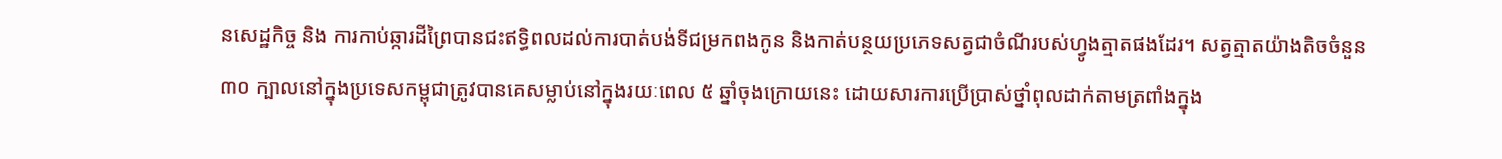នសេដ្ឋកិច្ច និង ការកាប់ឆ្ការដីព្រៃបានជះឥទ្ធិពលដល់ការបាត់បង់ទីជម្រកពងកូន និងកាត់បន្ថយប្រភេទសត្វជាចំណីរបស់ហ្វូងត្មាតផងដែរ។ សត្វត្មាតយ៉ាងតិចចំនួន ៣០ ក្បាលនៅក្នុងប្រទេសកម្ពុជាត្រូវបានគេសម្លាប់នៅក្នុងរយៈពេល ៥ ឆ្នាំចុងក្រោយនេះ ដោយសារការប្រើប្រាស់ថ្នាំពុលដាក់តាមត្រពាំងក្នុង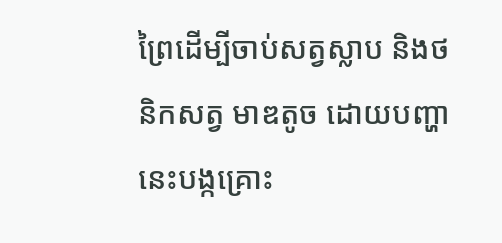ព្រៃដើម្បីចាប់សត្វស្លាប និងថនិកសត្វ មាឌតូច ដោយបញ្ហានេះបង្កគ្រោះ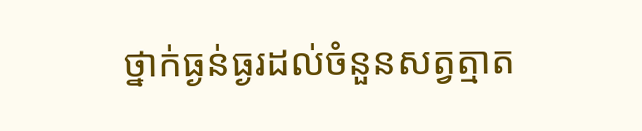ថ្នាក់ធ្ងន់ធ្ងរដល់ចំនួនសត្វត្មាត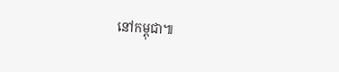នៅកម្ពុជា៕